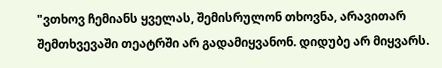"ვთხოვ ჩემიანს ყველას, შემისრულონ თხოვნა, არავითარ შემთხვევაში თეატრში არ გადამიყვანონ. დიდუბე არ მიყვარს.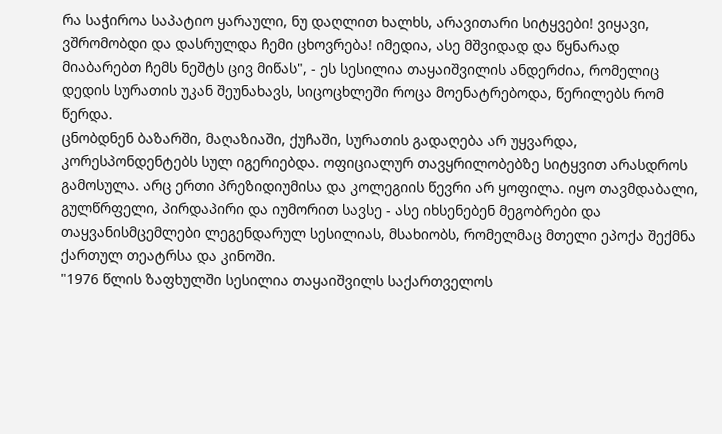რა საჭიროა საპატიო ყარაული, ნუ დაღლით ხალხს, არავითარი სიტყვები! ვიყავი, ვშრომობდი და დასრულდა ჩემი ცხოვრება! იმედია, ასე მშვიდად და წყნარად მიაბარებთ ჩემს ნეშტს ცივ მიწას", - ეს სესილია თაყაიშვილის ანდერძია, რომელიც დედის სურათის უკან შეუნახავს, სიცოცხლეში როცა მოენატრებოდა, წერილებს რომ წერდა.
ცნობდნენ ბაზარში, მაღაზიაში, ქუჩაში, სურათის გადაღება არ უყვარდა, კორესპონდენტებს სულ იგერიებდა. ოფიციალურ თავყრილობებზე სიტყვით არასდროს გამოსულა. არც ერთი პრეზიდიუმისა და კოლეგიის წევრი არ ყოფილა. იყო თავმდაბალი, გულწრფელი, პირდაპირი და იუმორით სავსე - ასე იხსენებენ მეგობრები და თაყვანისმცემლები ლეგენდარულ სესილიას, მსახიობს, რომელმაც მთელი ეპოქა შექმნა ქართულ თეატრსა და კინოში.
"1976 წლის ზაფხულში სესილია თაყაიშვილს საქართველოს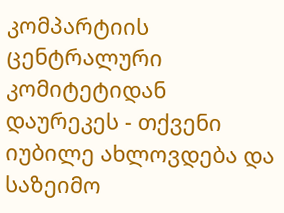კომპარტიის ცენტრალური კომიტეტიდან დაურეკეს - თქვენი იუბილე ახლოვდება და საზეიმო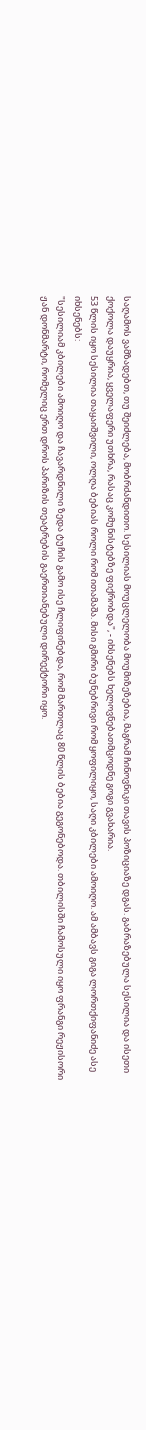საღამოს ვამზადებთ, თუ შეიძლება, მობრძანდითო. სესილიას მოუცლელობა მოუმიზეზებია, მაგრამ ჩინოვნიკი თავის პოზიციაზე დგას. გაბრაზებულა სესილია და ისეთი ქოქოლა დაუყრია, ყველაფერი უთხრა, რასაც კომუნისტებზე ფიქრობდა", - იხსენებს ხელოვნებათმცოდნე გოგი გვახარია.
53 წლის იყო სესილია თაყაიშვილი, ოლღა ბებიას როლი რომ ითამაშა. მისი გმირი ბუნებრივი რომ ყოფილიყო, საღი კბილები ამოიღო. ამ ამბავს გიგა ლორთქიფანიძე ასე იხსენებს:
"სესილიამ კბილები ამოიღო და ჩავარდნილი ზედა ტუჩის გამო ისე ჩლიფინებდა, რომ მართლაც 80 წლის ბებია გეგონებოდა. თბილისში ჩამოსული იყო ფრანგი რეჟისორი ჟან დონმარტი, რომელიც ერთ დროს პარიზის თეატრების გაერთიანებული დირექტორი იყო.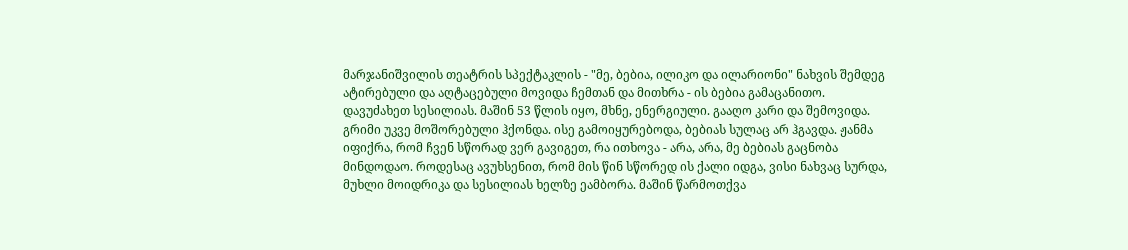მარჯანიშვილის თეატრის სპექტაკლის - "მე, ბებია, ილიკო და ილარიონი" ნახვის შემდეგ ატირებული და აღტაცებული მოვიდა ჩემთან და მითხრა - ის ბებია გამაცანითო.
დავუძახეთ სესილიას. მაშინ 53 წლის იყო, მხნე, ენერგიული. გააღო კარი და შემოვიდა. გრიმი უკვე მოშორებული ჰქონდა. ისე გამოიყურებოდა, ბებიას სულაც არ ჰგავდა. ჟანმა იფიქრა, რომ ჩვენ სწორად ვერ გავიგეთ, რა ითხოვა - არა, არა, მე ბებიას გაცნობა მინდოდაო. როდესაც ავუხსენით, რომ მის წინ სწორედ ის ქალი იდგა, ვისი ნახვაც სურდა, მუხლი მოიდრიკა და სესილიას ხელზე ეამბორა. მაშინ წარმოთქვა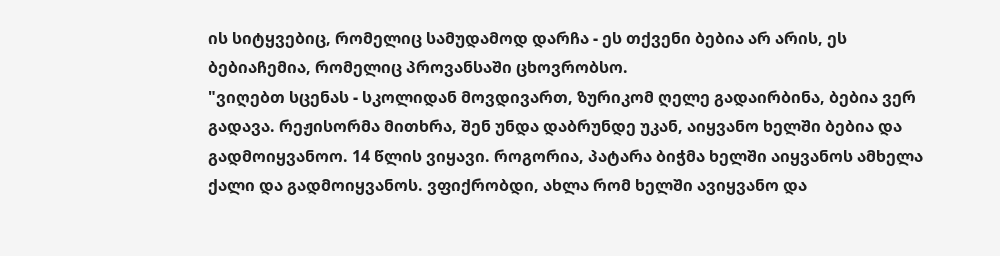ის სიტყვებიც, რომელიც სამუდამოდ დარჩა - ეს თქვენი ბებია არ არის, ეს ბებიაჩემია, რომელიც პროვანსაში ცხოვრობსო.
"ვიღებთ სცენას - სკოლიდან მოვდივართ, ზურიკომ ღელე გადაირბინა, ბებია ვერ გადავა. რეჟისორმა მითხრა, შენ უნდა დაბრუნდე უკან, აიყვანო ხელში ბებია და გადმოიყვანოო. 14 წლის ვიყავი. როგორია, პატარა ბიჭმა ხელში აიყვანოს ამხელა ქალი და გადმოიყვანოს. ვფიქრობდი, ახლა რომ ხელში ავიყვანო და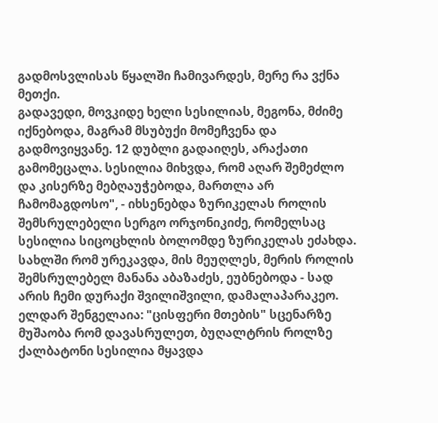გადმოსვლისას წყალში ჩამივარდეს, მერე რა ვქნა მეთქი.
გადავედი, მოვკიდე ხელი სესილიას, მეგონა, მძიმე იქნებოდა, მაგრამ მსუბუქი მომეჩვენა და გადმოვიყვანე. 12 დუბლი გადაიღეს, არაქათი გამომეცალა. სესილია მიხვდა, რომ აღარ შემეძლო და კისერზე მებღაუჭებოდა, მართლა არ ჩამომაგდოსო", - იხსენებდა ზურიკელას როლის შემსრულებელი სერგო ორჯონიკიძე, რომელსაც სესილია სიცოცხლის ბოლომდე ზურიკელას ეძახდა.
სახლში რომ ურეკავდა, მის მეუღლეს, მერის როლის შემსრულებელ მანანა აბაზაძეს, ეუბნებოდა - სად არის ჩემი დურაქი შვილიშვილი, დამალაპარაკეო.
ელდარ შენგელაია: "ცისფერი მთების" სცენარზე მუშაობა რომ დავასრულეთ, ბუღალტრის როლზე ქალბატონი სესილია მყავდა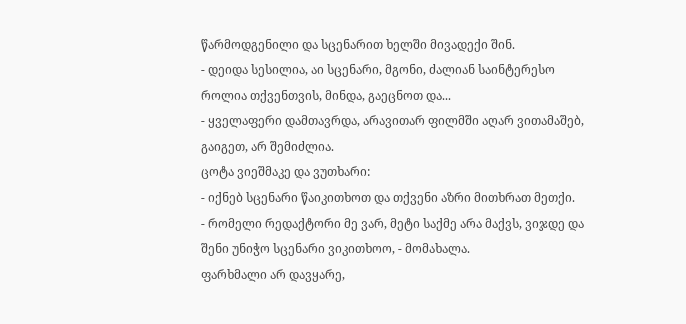წარმოდგენილი და სცენარით ხელში მივადექი შინ.
- დეიდა სესილია, აი სცენარი, მგონი, ძალიან საინტერესო როლია თქვენთვის, მინდა, გაეცნოთ და...
- ყველაფერი დამთავრდა, არავითარ ფილმში აღარ ვითამაშებ, გაიგეთ, არ შემიძლია.
ცოტა ვიეშმაკე და ვუთხარი:
- იქნებ სცენარი წაიკითხოთ და თქვენი აზრი მითხრათ მეთქი.
- რომელი რედაქტორი მე ვარ, მეტი საქმე არა მაქვს, ვიჯდე და შენი უნიჭო სცენარი ვიკითხოო, - მომახალა.
ფარხმალი არ დავყარე,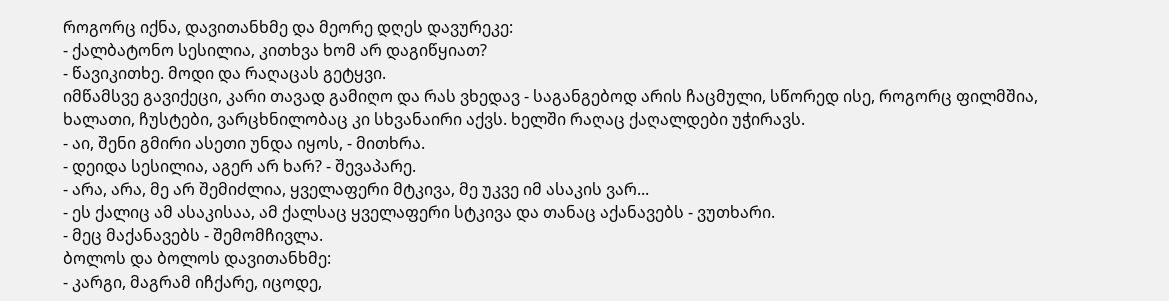როგორც იქნა, დავითანხმე და მეორე დღეს დავურეკე:
- ქალბატონო სესილია, კითხვა ხომ არ დაგიწყიათ?
- წავიკითხე. მოდი და რაღაცას გეტყვი.
იმწამსვე გავიქეცი, კარი თავად გამიღო და რას ვხედავ - საგანგებოდ არის ჩაცმული, სწორედ ისე, როგორც ფილმშია, ხალათი, ჩუსტები, ვარცხნილობაც კი სხვანაირი აქვს. ხელში რაღაც ქაღალდები უჭირავს.
- აი, შენი გმირი ასეთი უნდა იყოს, - მითხრა.
- დეიდა სესილია, აგერ არ ხარ? - შევაპარე.
- არა, არა, მე არ შემიძლია, ყველაფერი მტკივა, მე უკვე იმ ასაკის ვარ...
- ეს ქალიც ამ ასაკისაა, ამ ქალსაც ყველაფერი სტკივა და თანაც აქანავებს - ვუთხარი.
- მეც მაქანავებს - შემომჩივლა.
ბოლოს და ბოლოს დავითანხმე:
- კარგი, მაგრამ იჩქარე, იცოდე,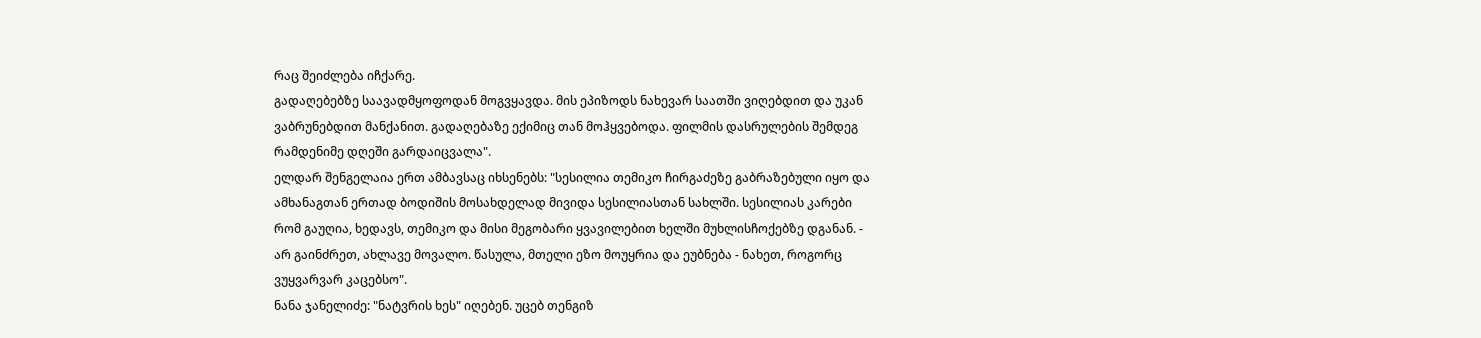რაც შეიძლება იჩქარე.
გადაღებებზე საავადმყოფოდან მოგვყავდა. მის ეპიზოდს ნახევარ საათში ვიღებდით და უკან ვაბრუნებდით მანქანით. გადაღებაზე ექიმიც თან მოჰყვებოდა. ფილმის დასრულების შემდეგ რამდენიმე დღეში გარდაიცვალა".
ელდარ შენგელაია ერთ ამბავსაც იხსენებს: "სესილია თემიკო ჩირგაძეზე გაბრაზებული იყო და ამხანაგთან ერთად ბოდიშის მოსახდელად მივიდა სესილიასთან სახლში. სესილიას კარები რომ გაუღია, ხედავს, თემიკო და მისი მეგობარი ყვავილებით ხელში მუხლისჩოქებზე დგანან. - არ გაინძრეთ, ახლავე მოვალო. წასულა, მთელი ეზო მოუყრია და ეუბნება - ნახეთ, როგორც ვუყვარვარ კაცებსო".
ნანა ჯანელიძე: "ნატვრის ხეს" იღებენ. უცებ თენგიზ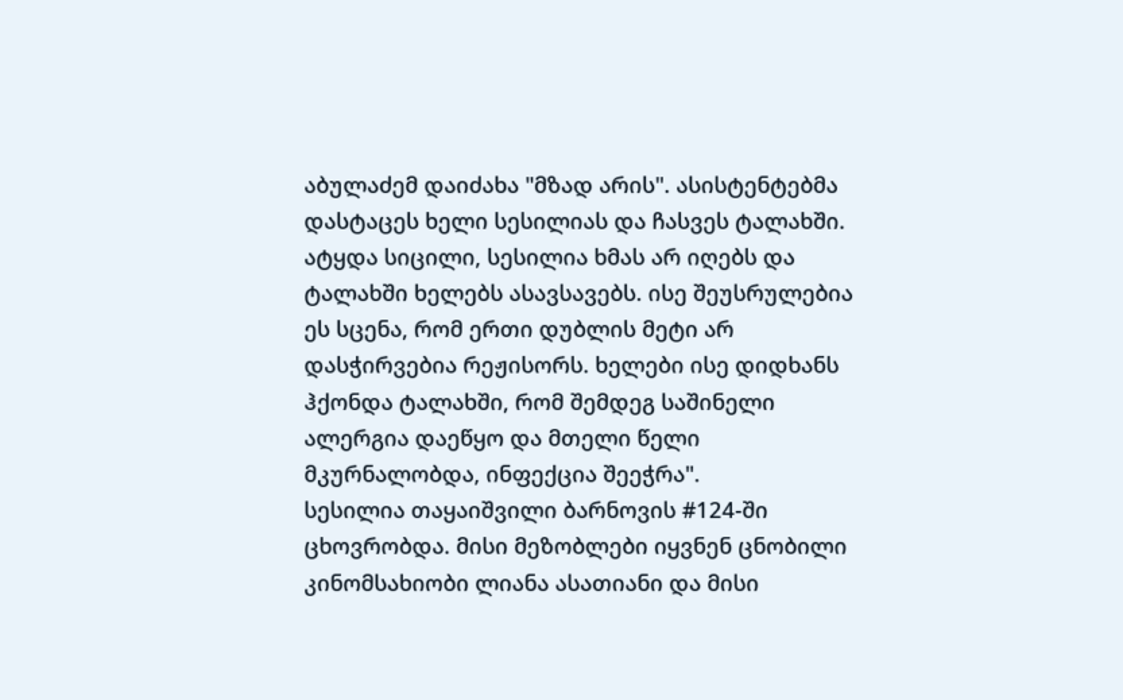აბულაძემ დაიძახა "მზად არის". ასისტენტებმა დასტაცეს ხელი სესილიას და ჩასვეს ტალახში. ატყდა სიცილი, სესილია ხმას არ იღებს და ტალახში ხელებს ასავსავებს. ისე შეუსრულებია ეს სცენა, რომ ერთი დუბლის მეტი არ დასჭირვებია რეჟისორს. ხელები ისე დიდხანს ჰქონდა ტალახში, რომ შემდეგ საშინელი ალერგია დაეწყო და მთელი წელი მკურნალობდა, ინფექცია შეეჭრა".
სესილია თაყაიშვილი ბარნოვის #124-ში ცხოვრობდა. მისი მეზობლები იყვნენ ცნობილი კინომსახიობი ლიანა ასათიანი და მისი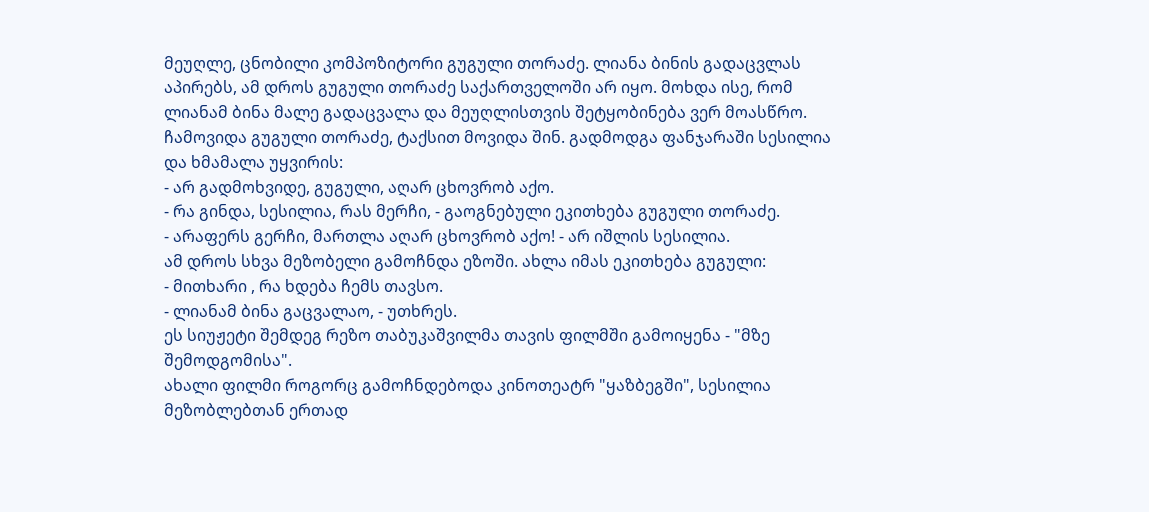მეუღლე, ცნობილი კომპოზიტორი გუგული თორაძე. ლიანა ბინის გადაცვლას აპირებს, ამ დროს გუგული თორაძე საქართველოში არ იყო. მოხდა ისე, რომ ლიანამ ბინა მალე გადაცვალა და მეუღლისთვის შეტყობინება ვერ მოასწრო. ჩამოვიდა გუგული თორაძე, ტაქსით მოვიდა შინ. გადმოდგა ფანჯარაში სესილია და ხმამალა უყვირის:
- არ გადმოხვიდე, გუგული, აღარ ცხოვრობ აქო.
- რა გინდა, სესილია, რას მერჩი, - გაოგნებული ეკითხება გუგული თორაძე.
- არაფერს გერჩი, მართლა აღარ ცხოვრობ აქო! - არ იშლის სესილია.
ამ დროს სხვა მეზობელი გამოჩნდა ეზოში. ახლა იმას ეკითხება გუგული:
- მითხარი , რა ხდება ჩემს თავსო.
- ლიანამ ბინა გაცვალაო, - უთხრეს.
ეს სიუჟეტი შემდეგ რეზო თაბუკაშვილმა თავის ფილმში გამოიყენა - "მზე შემოდგომისა".
ახალი ფილმი როგორც გამოჩნდებოდა კინოთეატრ "ყაზბეგში", სესილია მეზობლებთან ერთად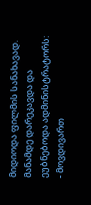მიდიოდა ფილმის სანახავად. მანამდე დარეკავდა და ეუბნებოდა ადმინისტრატორს:
- მოვდივართ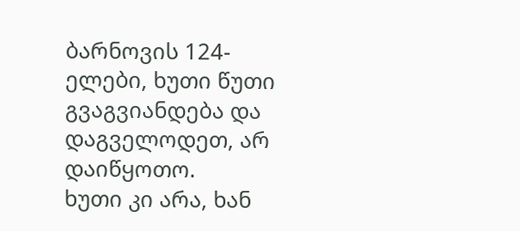ბარნოვის 124-ელები, ხუთი წუთი გვაგვიანდება და დაგველოდეთ, არ დაიწყოთო.
ხუთი კი არა, ხან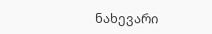ნახევარი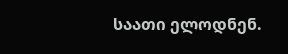საათი ელოდნენ.